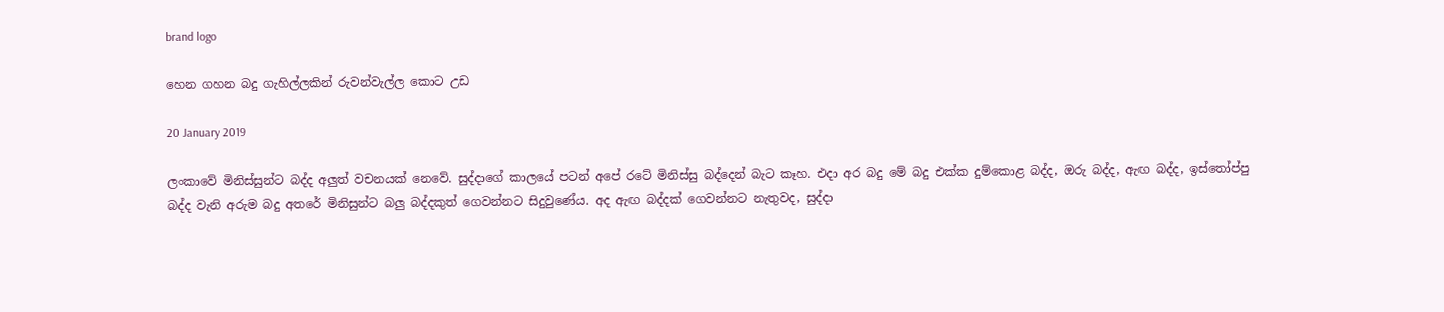brand logo

හෙන ගහන බදු ගැහිල්ලකින් රුවන්වැල්ල කොට උඩ

20 January 2019

ලංකාවේ මිනිස්සුන්ට බද්ද අලුත් වචනයක් නෙවේ. සුද්දාගේ කාලයේ පටන් අපේ රටේ මිනිස්සු බද්දෙන් බැට කෑහ. එදා අර බදු මේ බදු එක්ක දුම්කොළ බද්ද, ඔරු බද්ද, ඇඟ බද්ද, ඉස්තෝප්පු බද්ද වැනි අරුම බදු අතරේ මිනිසුන්ට බලු බද්දකුත් ගෙවන්නට සිදුවුණේය. අද ඇඟ බද්දක් ගෙවන්නට නැතුවද, සුද්දා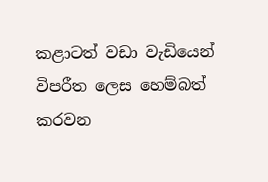කළාටත් වඩා වැඩියෙන් විපරීත ලෙස හෙම්බත් කරවන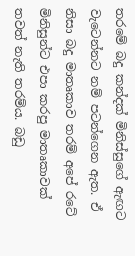තරමේ බදු කන්දක් මිනිස්සුගේ ඇඟට වැටෙන්නට නම් පටන්ගෙන ඇත. ඒ නිසා බදු මාතෘකාව තරම් අපේ රටේ මිනිසුන්ට එපා කරපු මාතෘකාවක් තවත් නැති තරම්ය. බඩු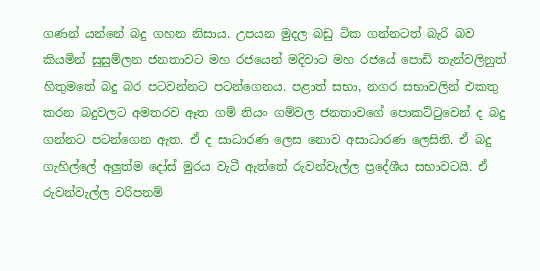ගණන් යන්නේ බදු ගහන නිසාය. උපයන මුදල බඩු ටික ගන්නටත් බැරි බව කියමින් සුසුම්ලන ජනතාවට මහ රජයෙන් මදිවාට මහ රජයේ පොඩි තැන්වලිනුත් හිතුමතේ බදු බර පටවන්නට පටන්ගෙනය. පළාත් සභා, නගර සභාවලින් එකතු කරන බදුවලට අමතරව ඈත ගම් නියං ගම්වල ජනතාවගේ පොකට්ටුවෙන් ද බදු ගන්නට පටන්ගෙන ඇත. ඒ ද සාධාරණ ලෙස නොව අසාධාරණ ලෙසිනි. ඒ බදු ගැහිල්ලේ අලුත්ම දෝස් මුරය වැටී ඇත්තේ රුවන්වැල්ල ප්‍රදේශීය සභාවටයි. ඒ රුවන්වැල්ල වරිපනම්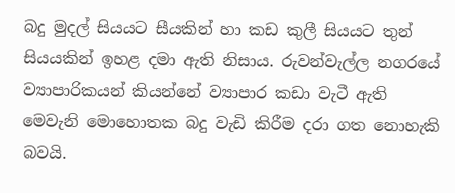බදු මුදල් සියයට සීයකින් හා කඩ කුලී සියයට තුන් සියයකින් ඉහළ දමා ඇති නිසාය. රුවන්වැල්ල නගරයේ ව්‍යාපාරිකයන් කියන්නේ ව්‍යාපාර කඩා වැටී ඇති මෙවැනි මොහොතක බදු වැඩි කිරීම දරා ගත නොහැකි බවයි.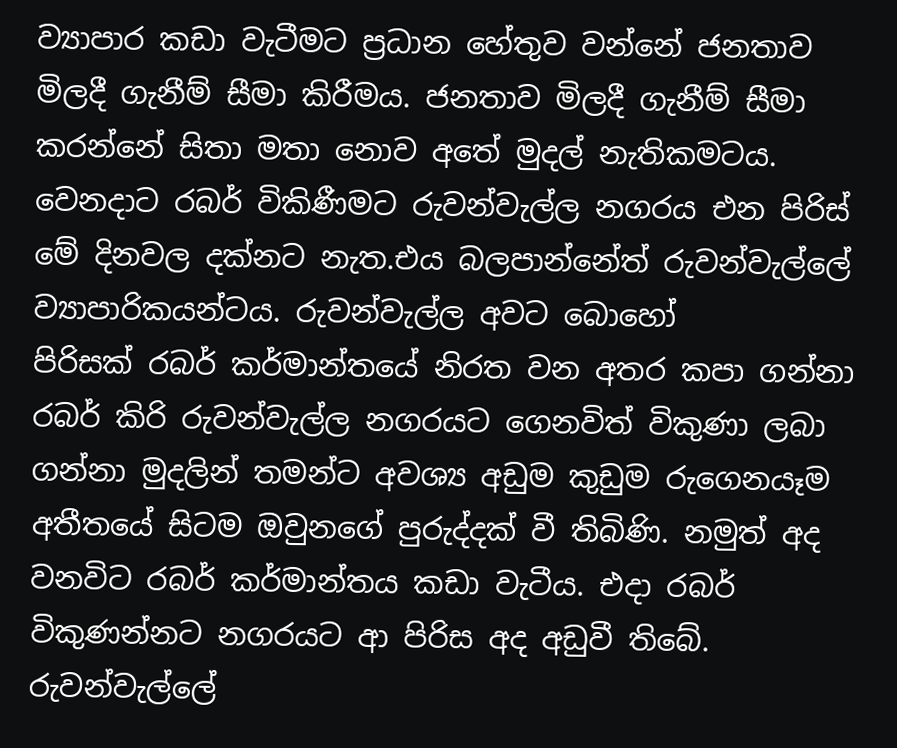ව්‍යාපාර කඩා වැටීමට ප්‍රධාන හේතුව වන්නේ ජනතාව මිලදී ගැනීම් සීමා කිරීමය. ජනතාව මිලදී ගැනීම් සීමා කරන්නේ සිතා මතා නොව අතේ මුදල් නැතිකමටය. වෙනදාට රබර් විකිණීමට රුවන්වැල්ල නගරය එන පිරිස් මේ දිනවල දක්නට නැත.එය බලපාන්නේත් රුවන්වැල්ලේ ව්‍යාපාරිකයන්ටය. රුවන්වැල්ල අවට බොහෝ පිරිසක් ‍රබර් කර්මාන්තයේ නිරත වන අතර කපා ගන්නා රබර් කිරි රුවන්වැල්ල නගරයට ගෙනවිත් විකුණා ලබා ගන්නා මුදලින් තමන්ට අවශ්‍ය අඩුම කුඩුම රුගෙනයෑම අතීතයේ සිටම ඔවුනගේ පුරුද්දක් වී තිබිණි. නමුත් අද වනවිට රබර් කර්මාන්තය කඩා වැටීය. එදා රබර් විකුණන්නට නගරයට ආ පිරිස අද අඩුවී තිබේ. රුවන්වැල්ලේ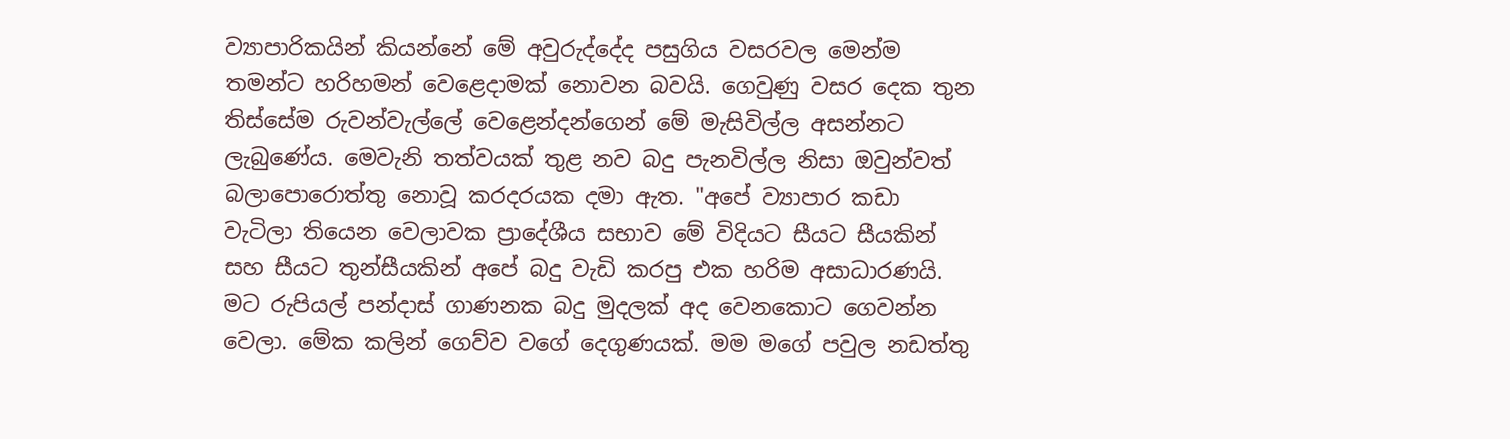ව්‍යාපාරිකයින් කියන්නේ මේ අවුරුද්දේද පසුගිය වසරවල මෙන්ම තමන්ට හරිහමන් වෙළෙදාමක් නොවන බවයි. ගෙවුණු වසර දෙක තුන තිස්සේම රුවන්වැල්ලේ වෙළෙන්දන්ගෙන් මේ මැසිවිල්ල අසන්නට ලැබුණේය. මෙවැනි තත්වයක් තුළ නව බදු පැනවිල්ල නිසා ඔවුන්වත් බලාපොරොත්තු නොවූ කරදරයක දමා ඇත. "අපේ ව්‍යාපාර කඩා වැටිලා තියෙන වෙලාවක ප්‍රාදේශීය සභාව මේ විදියට සීයට සීයකින් සහ සීයට තුන්සීයකින් අපේ බදු වැඩි කරපු එක හරිම අසාධාරණයි. මට රුපියල් පන්දාස් ගාණනක බදු මුදලක් අද වෙනකොට ගෙවන්න වෙලා. මේක කලින් ගෙව්ව වගේ දෙගුණයක්. මම මගේ පවුල නඩත්තු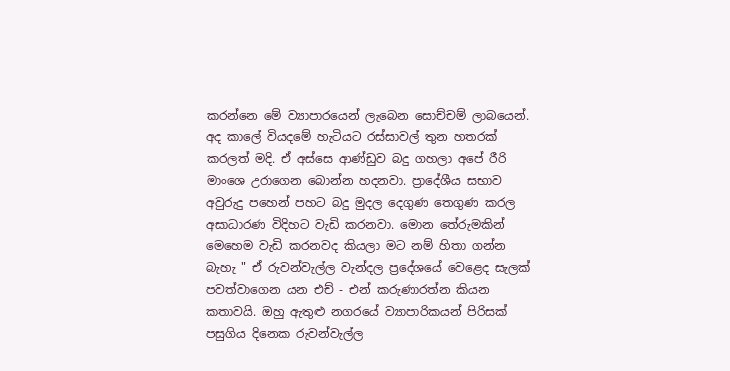කරන්නෙ මේ ව්‍යාපාරයෙන් ලැබෙන සොච්චම් ලාබයෙන්. අද කාලේ වියදමේ හැටියට රස්සාවල් තුන හතරක් කරලත් මදි. ඒ අස්සෙ ආණ්ඩුව බදු ගහලා අපේ රීරි මාංශෙ උරාගෙන බොන්න හදනවා. ප්‍රාදේශීය සභාව අවුරුදු පහෙන් පහට බදු මුදල දෙගුණ තෙගුණ කරල අසාධාරණ විදිහට වැඩි කරනවා. මොන තේරුමකින් මෙහෙම වැඩි කරනවද කියලා මට නම් හිතා ගන්න බැහැ " ඒ රුවන්වැල්ල වැන්දල ප්‍රදේශයේ වෙළෙද සැලක් පවත්වාගෙන යන එච් - එන් කරුණාරත්න කියන කතාවයි. ඔහු ඇතුළු නගරයේ ව්‍යාපාරිකයන් පිරිසක් පසුගිය දිනෙක රුවන්වැල්ල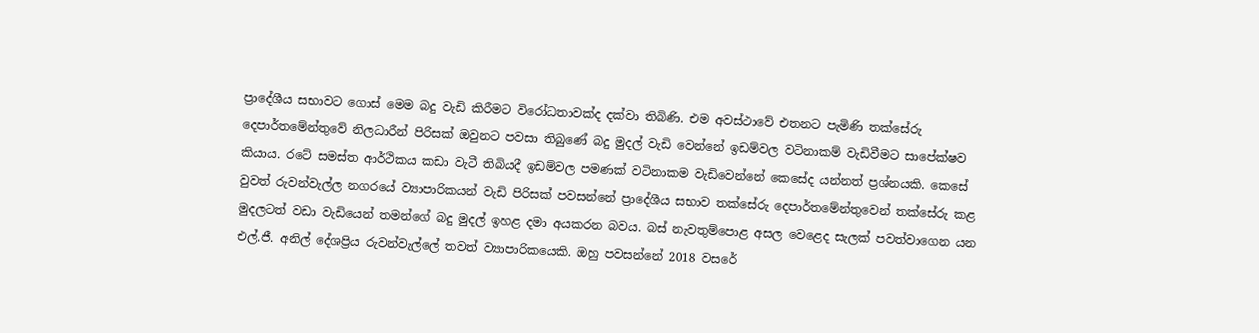ප්‍රාදේශීය සභාවට ගොස් මෙම බදු වැඩි කිරීමට විරෝධතාවක්ද දක්වා තිබිණි. එම අවස්ථාවේ එතනට පැමිණි තක්සේරු දෙපාර්තමේන්තුවේ නිලධාරීන් පිරිසක් ඔවුනට පවසා තිබුණේ බදු මුදල් වැඩි වෙන්නේ ඉඩම්වල වටිනාකම් වැඩිවීමට සාපේක්ෂව කියාය. රටේ සමස්ත ආර්ථිකය කඩා වැටී තිබියදී ඉඩම්වල පමණක් වටිනාකම වැඩිවෙන්නේ කෙසේද යන්නත් ප්‍රශ්නයකි. කෙසේ වුවත් රුවන්වැල්ල නගරයේ ව්‍යාපාරිකයන් වැඩි පිරිසක් පවසන්නේ ප්‍රාදේශීය සභාව තක්සේරු දෙපාර්තමේන්තුවෙන් තක්සේරු කළ මුදලටත් වඩා වැඩියෙන් තමන්ගේ බදු මුදල් ඉහළ දමා අයකරන බවය. බස් නැවතුම්පොළ අසල වෙළෙද සැලක් පවත්වාගෙන යන එල්.ජී. අනිල් දේශප්‍රිය රුවන්වැල්ලේ තවත් ව්‍යාපාරිකයෙකි. ඔහු පවසන්නේ 2018 වසරේ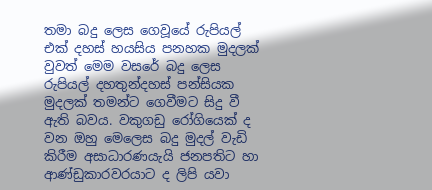තමා බදු ලෙස ගෙවූයේ රුපියල් එක් දහස් හයසිය පනහක මුදලක් වුවත් මෙම වසරේ බදු ලෙස රුපියල් දහතුන්දහස් පන්සියක මුදලක් තමන්ට ගෙවීමට සිදු වී ඇති බවය. වකුගඩු රෝගියෙක් ද වන ඔහු මෙලෙස බදු මුදල් වැඩි කිරීම අසාධාරණයැයි ජනපතිට හා ආණ්ඩුකාරවරයාට ද ලිපි යවා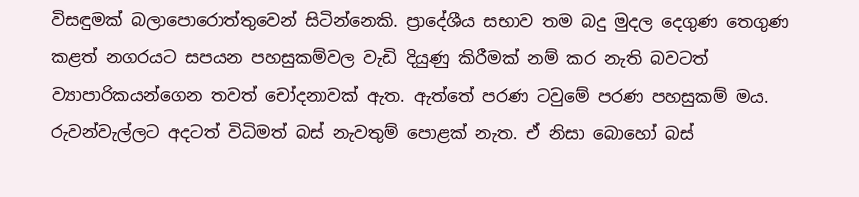විසඳුමක් බලාපොරොත්තුවෙන් සිටින්නෙකි. ප්‍රාදේශීය සභාව තම බදු මුදල දෙගුණ තෙගුණ කළත් නගරයට සපයන පහසුකම්වල වැඩි දියුණු කිරීමක් නම් කර නැති බවටත් ව්‍යාපාරිකයන්ගෙන තවත් චෝදනාවක් ඇත. ඇත්තේ පරණ ටවුමේ පරණ පහසුකම් මය. රුවන්වැල්ලට අදටත් විධිමත් බස් නැවතුම් පොළක් නැත. ඒ නිසා බොහෝ බස්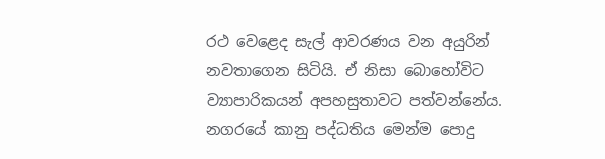රථ වෙළෙද සැල් ආවරණය වන අයුරින් නවතාගෙන සිටියි. ඒ නිසා බොහෝවිට ව්‍යාපාරිකයන් අපහසුතාවට පත්වන්නේය. නගරයේ කානු පද්ධතිය මෙන්ම පොදු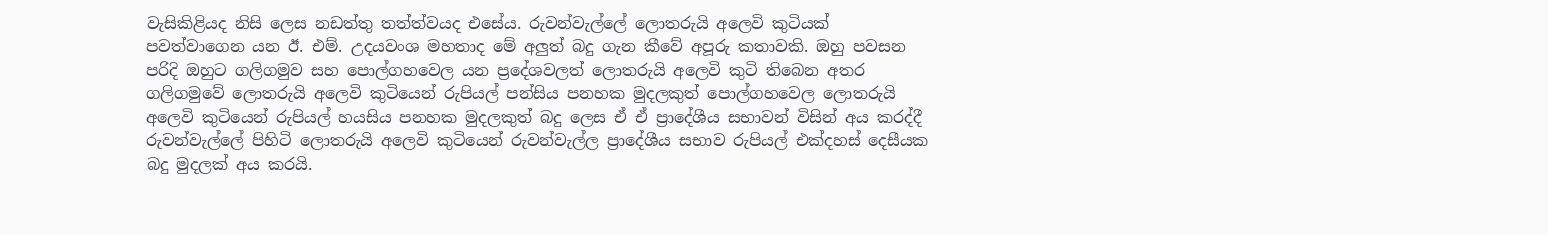වැසිකිළියද නිසි ලෙස නඩත්තු තත්ත්වයද එසේය. රුවන්වැල්ලේ ලොතරුයි අලෙවි කුටියක් පවත්වාගෙන යන ඊ. එම්. උදයවංශ මහතාද මේ අලුත් බදු ගැන කීවේ අපූරු කතාවකි. ඔහු පවසන පරිදි ඔහුට ගලිගමුව සහ පොල්ගහවෙල යන ප්‍රදේශවලත් ලොතරුයි අලෙවි කුටි තිබෙන අතර ගලිගමුවේ ලොතරුයි අලෙවි කුටියෙන් රුපියල් පන්සිය පනහක මුදලකුත් පොල්ගහවෙල ලොතරුයි අලෙවි කුටියෙන් රුපියල් හයසිය පනහක මුදලකුත් බදු ලෙස ඒ ඒ ප්‍රාදේශීය සභාවන් විසින් අය කරද්දී රුවන්වැල්ලේ පිහිටි ලොතරුයි අලෙවි කුටියෙන් රුවන්වැල්ල ප්‍රාදේශීය සභාව රුපියල් එක්දහස් දෙසීයක බදු මුදලක් අය කරයි.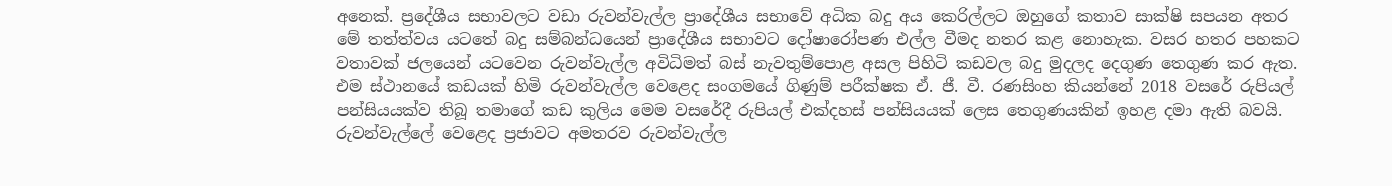අනෙක්. ප්‍රදේශීය සභාවලට වඩා රුවන්වැල්ල ප්‍රාදේශීය සභාවේ අධික බදු අය කෙරිල්ලට ඔහුගේ කතාව සාක්ෂි සපයන අතර මේ තත්ත්වය යටතේ බදු සම්බන්ධයෙන් ප්‍රාදේශීය සභාවට දෝෂාරෝපණ එල්ල වීමද නතර කළ නොහැක. වසර හතර පහකට වතාවක් ජලයෙන් යටවෙන රුවන්වැල්ල අවිධිමත් බස් නැවතුම්පොළ අසල පිහිටි කඩවල බදු මුදලද දෙගුණ තෙගුණ කර ඇත. එම ස්ථානයේ කඩයක් හිමි රුවන්වැල්ල වෙළෙද සංගමයේ ගිණුම් පරීක්ෂක ඒ. ජී. වී. රණසිංහ කියන්නේ 2018 වසරේ රුපියල් පන්සියයක්ව තිබූ තමාගේ කඩ කුලිය මෙම වසරේදී රුපියල් එක්දහස් පන්සියයක් ලෙස තෙගුණයකින් ඉහළ දමා ඇති බවයි. රුවන්වැල්ලේ වෙළෙද ප්‍රජාවට අමතරව රුවන්වැල්ල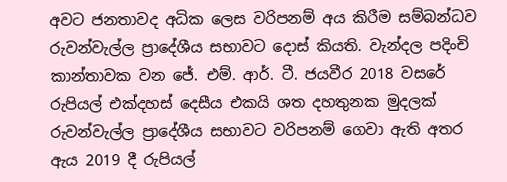අවට ජනතාවද අධික ලෙස වරිපනම් අය කිරීම සම්බන්ධව රුවන්වැල්ල ප්‍රාදේශීය සභාවට දොස් කියති. වැන්දල පදිංචි කාන්තාවක වන ජේ. එම්. ආර්. ටී. ජයවීර 2018 වසරේ රුපියල් එක්දහස් දෙසීය එකයි ශත දහතුනක මුදලක් රුවන්වැල්ල ප්‍රාදේශීය සභාවට වරිපනම් ගෙවා ඇති අතර ඇය 2019 දී රුපියල්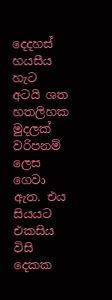දෙදහස් හයසීය හැට අටයි ශත හතලිහක මුදලක් වරිපනම් ලෙස ගෙවා ඇත. එය සියයට එකසිය විසි දෙකක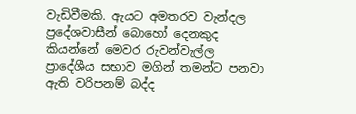වැඩිවීමකි. ඇයට අමතරව වැන්දල ප්‍රදේශවාසීන් බොහෝ දෙනකුද කියන්නේ මෙවර රුවන්වැල්ල ප්‍රාදේශීය සභාව මගින් තමන්ට පනවා ඇති වරිපනම් බද්ද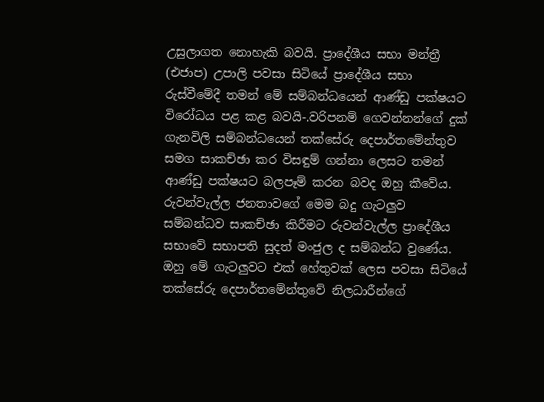උසුලාගත නොහැකි බවයි. ප්‍රාදේශීය සභා මන්ත්‍රී (එජාප) උපාලි පවසා සිටියේ ප්‍රාදේශීය සභා රුස්වීමේදී තමන් මේ සම්බන්ධයෙන් ආණ්ඩු පක්ෂයට විරෝධය පළ කළ බවයි-.වරිපනම් ගෙවන්නන්ගේ දුක් ගැනවිලි සම්බන්ධයෙන් තක්සේරු දෙපාර්තමේන්තුව සමග සාකච්ඡා කර විසඳුම් ගන්නා ලෙසට තමන් ආණ්ඩු පක්ෂයට බලපෑම් කරන බවද ඔහු කීවේය. රුවන්වැල්ල ජනතාවගේ මෙම බදු ගැටලුව සම්බන්ධව සාකච්ඡා කිරීමට රුවන්වැල්ල ප්‍රාදේශීය සභාවේ සභාපති සුදත් මංජුල ද සම්බන්ධ වුණේය. ඔහු මේ ගැටලුවට එක් හේතුවක් ලෙස පවසා සිටියේ තක්සේරු දෙපාර්තමේන්තුවේ නිලධාරීන්ගේ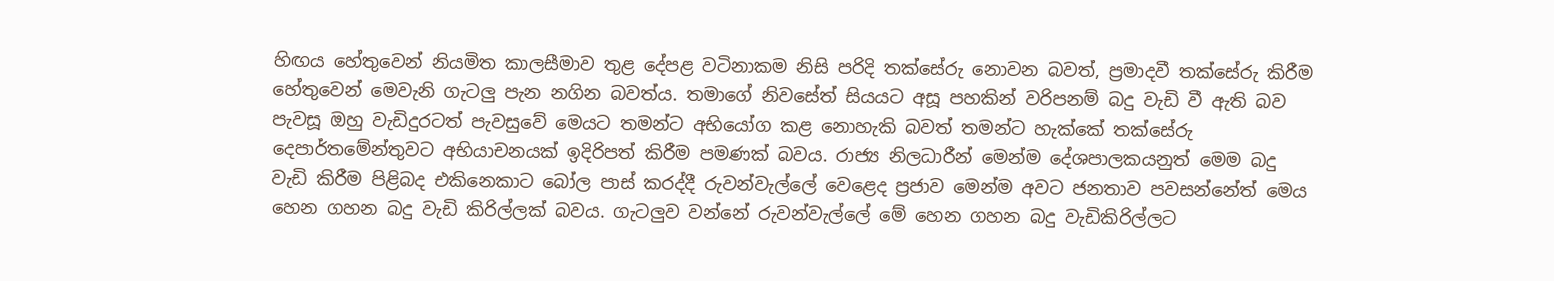හිඟය හේතුවෙන් නියමිත කාලසීමාව තුළ දේපළ වටිනාකම නිසි පරිදි තක්සේරු නොවන බවත්, ප්‍රමාදවී තක්සේරු කිරීම හේතුවෙන් මෙවැනි ගැටලු පැන නගින බවත්ය. තමාගේ නිවසේත් සියයට අසූ පහකින් වරිපනම් බදු වැඩි වී ඇති බව පැවසූ ඔහු වැඩිදුරටත් පැවසුවේ මෙයට තමන්ට අභියෝග කළ නොහැකි බවත් තමන්ට හැක්කේ තක්සේරු දෙපාර්තමේන්තුවට අභියාචනයක් ඉදිරිපත් කිරීම පමණක් බවය. රාජ්‍ය නිලධාරීන් මෙන්ම දේශපාලකයනුත් මෙම බදු වැඩි කිරීම පිළිබද එකිනෙකාට බෝල පාස් කරද්දී රුවන්වැල්ලේ වෙළෙද ප්‍රජාව මෙන්ම අවට ජනතාව පවසන්නේත් මෙය හෙන ගහන බදු වැඩි කිරිල්ලක් බවය. ගැටලුව වන්නේ රුවන්වැල්ලේ මේ හෙන ගහන බදු වැඩිකිරිල්ලට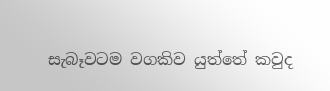සැබෑවටම වගකිව යුත්තේ කවුද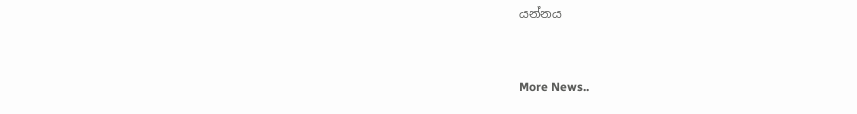යන්නය


More News..